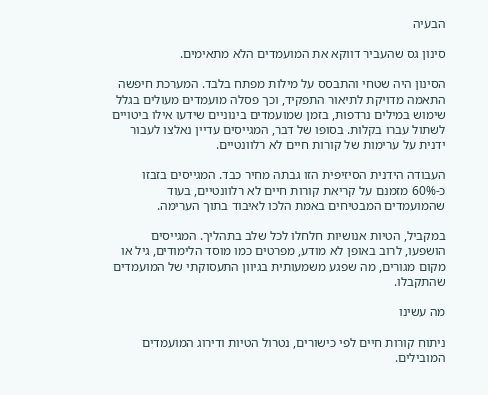הבעיה

סינון גס שהעביר דווקא את המועמדים הלא מתאימים.

הסינון היה שטחי והתבסס על מילות מפתח בלבד. המערכת חיפשה התאמה מדויקת לתיאור התפקיד, וכך פסלה מועמדים מעולים בגלל שימוש במילים נרדפות, בזמן שמועמדים בינוניים שידעו אילו ביטויים לשתול עברו בקלות. בסופו של דבר, המגייסים עדיין נאלצו לעבור ידנית על ערימות של קורות חיים לא רלוונטיים.

העבודה הידנית הסיזיפית הזו גבתה מחיר כבד. המגייסים בזבזו כ-60% מזמנם על קריאת קורות חיים לא רלוונטיים, בעוד שהמועמדים המבטיחים באמת הלכו לאיבוד בתוך הערימה.

במקביל, הטיות אנושיות חלחלו לכל שלב בתהליך. המגייסים הושפעו, לרוב באופן לא מודע, מפרטים כמו מוסד הלימודים, גיל או מקום מגורים, מה שפגע משמעותית בגיוון התעסוקתי של המועמדים שהתקבלו.

מה עשינו

ניתוח קורות חיים לפי כישורים, נטרול הטיות ודירוג המועמדים המובילים.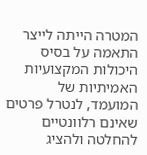המטרה הייתה לייצר התאמה על בסיס היכולות המקצועיות האמיתיות של המועמד, לנטרל פרטים שאינם רלוונטיים להחלטה ולהציג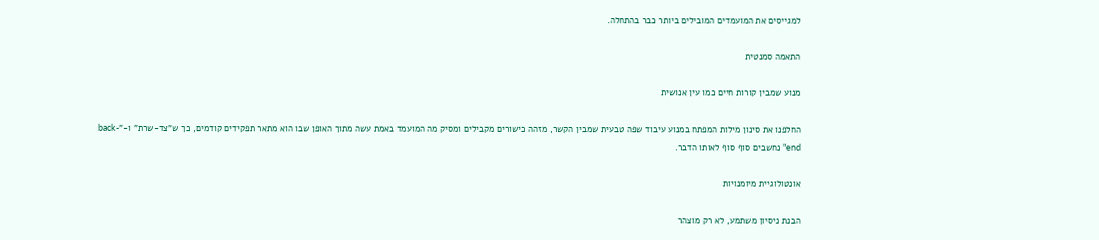למגייסים את המועמדים המובילים ביותר כבר בהתחלה.

התאמה סמנטית

מנוע שמבין קורות חיים כמו עין אנושית

החלפנו את סינון מילות המפתח במנוע עיבוד שפה טבעית שמבין הקשר, מזהה כישורים מקבילים ומסיק מה המועמד באמת עשה מתוך האופן שבו הוא מתאר תפקידים קודמים, כך ש"צד-שרת" ו-"back-end" נחשבים סוף סוף לאותו הדבר.

אונטולוגיית מיומנויות

הבנת ניסיון משתמע, לא רק מוצהר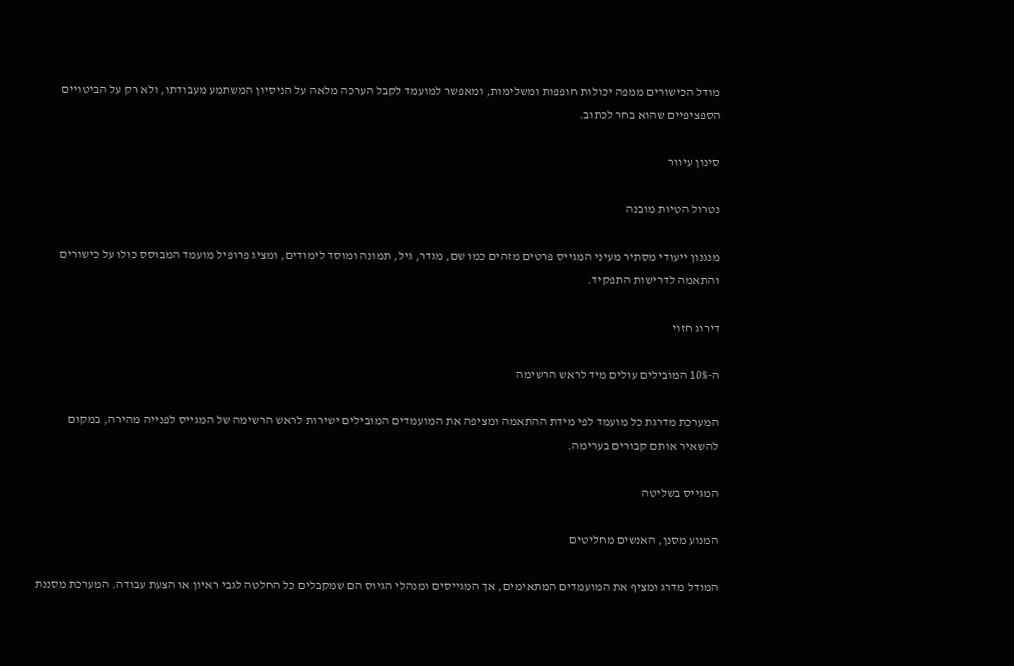מודל הכישורים ממפה יכולות חופפות ומשלימות, ומאפשר למועמד לקבל הערכה מלאה על הניסיון המשתמע מעבודתו, ולא רק על הביטויים הספציפיים שהוא בחר לכתוב.

סינון עיוור

נטרול הטיות מובנה

מנגנון ייעודי מסתיר מעיני המגייס פרטים מזהים כמו שם, מגדר, גיל, תמונה ומוסד לימודים, ומציג פרופיל מועמד המבוסס כולו על כישורים והתאמה לדרישות התפקיד.

דירוג חזוי

ה-10% המובילים עולים מיד לראש הרשימה

המערכת מדרגת כל מועמד לפי מידת ההתאמה ומציפה את המועמדים המובילים ישירות לראש הרשימה של המגייס לפנייה מהירה, במקום להשאיר אותם קבורים בערימה.

המגייס בשליטה

המנוע מסנן, האנשים מחליטים

המודל מדרג ומציף את המועמדים המתאימים, אך המגייסים ומנהלי הגיוס הם שמקבלים כל החלטה לגבי ראיון או הצעת עבודה. המערכת מסננת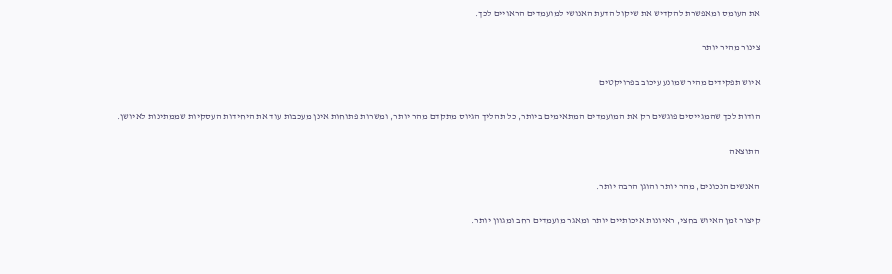את העומס ומאפשרת להקדיש את שיקול הדעת האנושי למועמדים הראויים לכך.

צינור מהיר יותר

איוש תפקידים מהיר שמונע עיכוב בפרויקטים

הודות לכך שהמגייסים פוגשים רק את המועמדים המתאימים ביותר, כל תהליך הגיוס מתקדם מהר יותר, ומשרות פתוחות אינן מעכבות עוד את היחידות העסקיות שממתינות לאיושן.

התוצאה

האנשים הנכונים, מהר יותר והוגן הרבה יותר.

קיצור זמן האיוש בחצי, ראיונות איכותיים יותר ומאגר מועמדים רחב ומגוון יותר.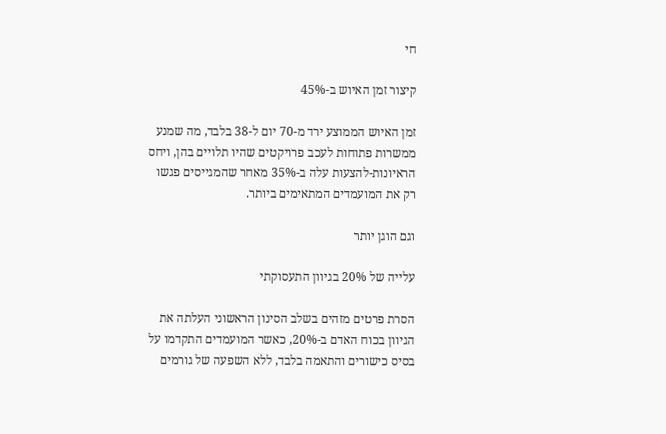חי

קיצור זמן האיוש ב-45%

זמן האיוש הממוצע ירד מ-70 יום ל-38 בלבד, מה שמנע ממשרות פתוחות לעכב פרויקטים שהיו תלויים בהן, ויחס הראיונות-להצעות עלה ב-35% מאחר שהמגייסים פגשו רק את המועמדים המתאימים ביותר.

וגם הוגן יותר

עלייה של 20% בגיוון התעסוקתי

הסרת פרטים מזהים בשלב הסינון הראשוני העלתה את הגיוון בכוח האדם ב-20%, כאשר המועמדים התקדמו על בסיס כישורים והתאמה בלבד, ללא השפעה של גורמים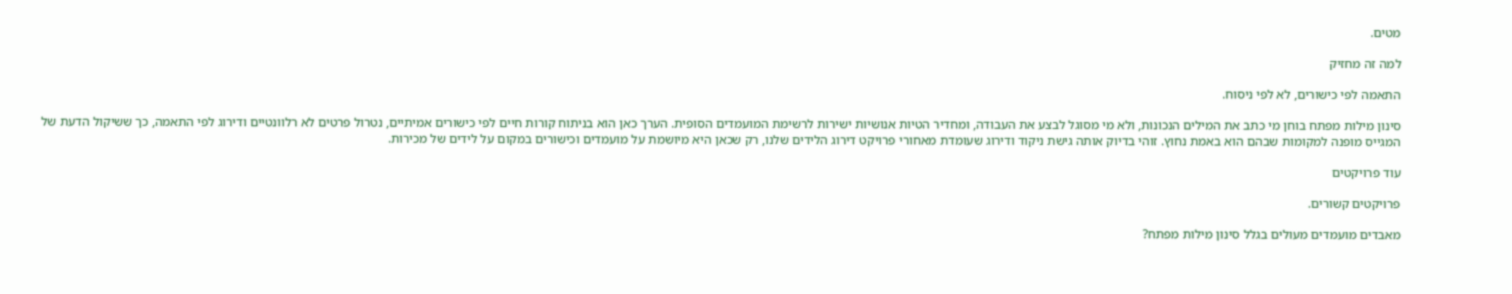מטים.

למה זה מחזיק

התאמה לפי כישורים, לא לפי ניסוח.

סינון מילות מפתח בוחן מי כתב את המילים הנכונות, ולא מי מסוגל לבצע את העבודה, ומחדיר הטיות אנושיות ישירות לרשימת המועמדים הסופית. הערך כאן הוא בניתוח קורות חיים לפי כישורים אמיתיים, נטרול פרטים לא רלוונטיים ודירוג לפי התאמה, כך ששיקול הדעת של המגייס מופנה למקומות שבהם הוא באמת נחוץ. זוהי בדיוק אותה גישת ניקוד ודירוג שעומדת מאחורי פרויקט דירוג הלידים שלנו, רק שכאן היא מיושמת על מועמדים וכישורים במקום על לידים של מכירות.

עוד פרויקטים

פרויקטים קשורים.

מאבדים מועמדים מעולים בגלל סינון מילות מפתח?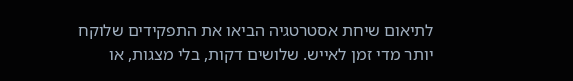לתיאום שיחת אסטרטגיה הביאו את התפקידים שלוקח יותר מדי זמן לאייש. שלושים דקות, בלי מצגות, או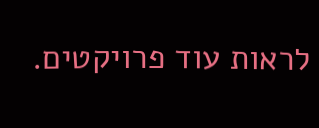לראות עוד פרויקטים.